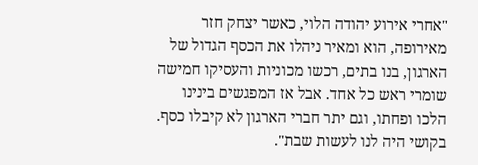"אחרי אירוע יהודה הלוי, כאשר יצחק חזר מאירופה, הוא ומאיר ניהלו את הכסף הגדול של הארגון, בנו בתים, רכשו מכוניות והעסיקו חמישה שומרי ראש כל אחד. אבל אז המפגשים בינינו הלכו ופחתו, וגם יתר חברי הארגון לא קיבלו כסף. בקושי היה לנו לעשות שבת".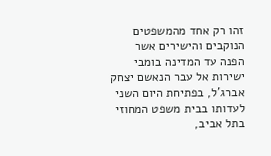זהו רק אחד מהמשפטים הנוקבים והישירים אשר הפנה עד המדינה בומבי ישירות אל עבר הנאשם יצחק אברג'ל, בפתיחת היום השני לעדותו בבית משפט המחוזי בתל אביב,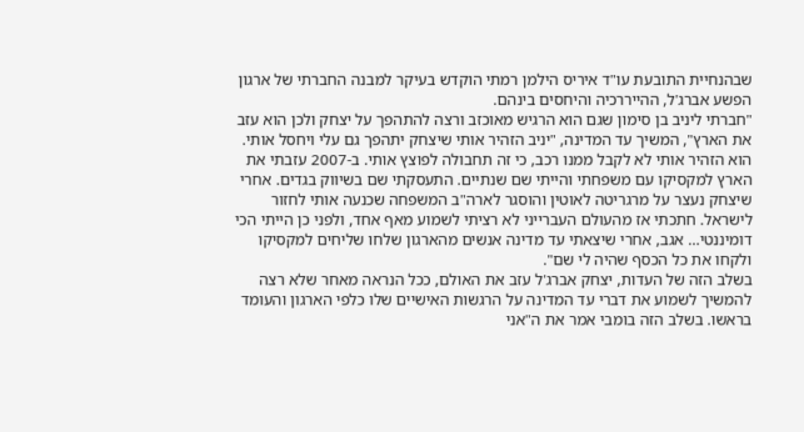שבהנחיית התובעת עו"ד איריס הילמן רמתי הוקדש בעיקר למבנה החברתי של ארגון הפשע אברג'ל, ההייררכיה והיחסים בינהם.
"חברתי ליניב בן סימון שגם הוא הרגיש מאוכזב ורצה להתהפך על יצחק ולכן הוא עזב את הארץ", המשיך עד המדינה, "יניב הזהיר אותי שיצחק יתהפך גם עלי ויחסל אותי. הוא הזהיר אותי לא לקבל ממנו רכב, כי זה תחבולה לפוצץ אותי. ב-2007 עזבתי את הארץ למקסיקו עם משפחתי והייתי שם שנתיים. התעסקתי שם בשיווק בגדים. אחרי שיצחק נעצר על מרגריטה לאוטין והוסגר לארה"ב המשפחה שכנעה אותי לחזור לישראל. חתכתי אז מהעולם העברייני לא רציתי לשמוע מאף אחד, ולפני כן הייתי הכי דומיננטי… אגב, אחרי שיצאתי עד מדינה אנשים מהארגון שלחו שליחים למקסיקו ולקחו את כל הכסף שהיה לי שם".
בשלב הזה של העדות, יצחק אברג'ל עזב את האולם, ככל הנראה מאחר שלא רצה להמשיך לשמוע את דברי עד המדינה על הרגשות האישיים שלו כלפי הארגון והעומד בראשו. בשלב הזה בומבי אמר את ה"אני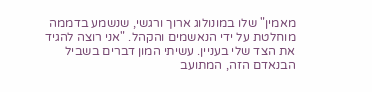מאמין" שלו במונולוג ארוך ורגשי, שנשמע בדממה מוחלטת על ידי הנאשמים והקהל. "אני רוצה להגיד את הצד שלי בעניין. עשיתי המון דברים בשביל הבנאדם הזה, המתועב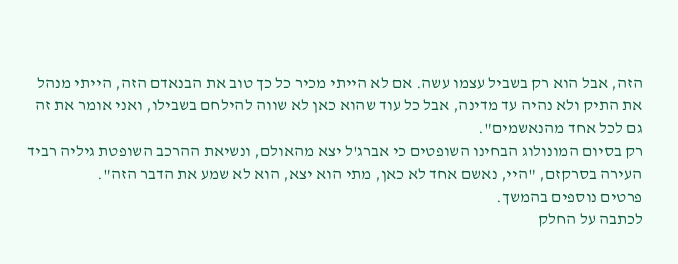הזה, אבל הוא רק בשביל עצמו עשה. אם לא הייתי מכיר כל כך טוב את הבנאדם הזה, הייתי מנהל את התיק ולא נהיה עד מדינה, אבל כל עוד שהוא כאן לא שווה להילחם בשבילו, ואני אומר את זה גם לכל אחד מהנאשמים".
רק בסיום המונולוג הבחינו השופטים כי אברג'ל יצא מהאולם, ונשיאת ההרכב השופטת גיליה רביד העירה בסרקזם, "היי, נאשם אחד לא כאן, מתי הוא יצא, הוא לא שמע את הדבר הזה".
פרטים נוספים בהמשך.
לכתבה על החלק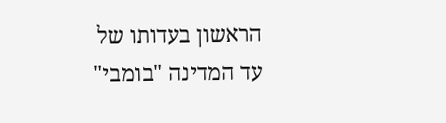הראשון בעדותו של עד המדינה "בומבי"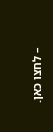– לחצו כאן.